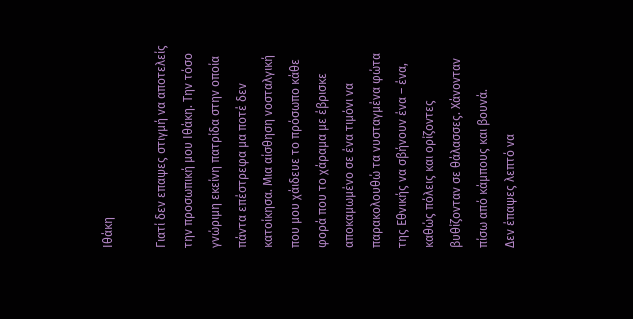Ιθάκη

Γιατί δεν επαψες στιγμή να αποτελείς την προσωπική μου Ιθάκη. Την τόσο γνώριμη εκείνη πατρίδα στην οποία πάντα επέστρεφα μα ποτέ δεν κατοίκησα. Μια αίσθηση νοσταλγική που μου χάιδευε το πρόσωπο κάθε φορά που το χάραμα με έβρισκε αποκαμωμένο σε ένα τιμόνι να παρακολουθώ τα νυσταγμένα φώτα της Εθνικής να σβήνουν ένα – ένα, καθώς πόλεις και ορίζοντες βυθίζονταν σε θάλασσες. Χάνονταν πίσω από κάμπους και βουνά.
Δεν έπαψες λεπτό να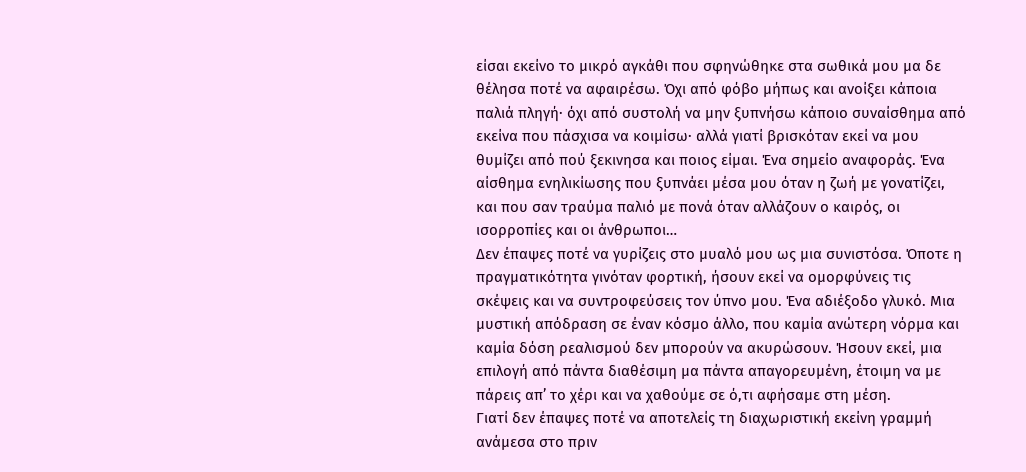είσαι εκείνο το μικρό αγκάθι που σφηνώθηκε στα σωθικά μου μα δε θέλησα ποτέ να αφαιρέσω. Όχι από φόβο μήπως και ανοίξει κάποια παλιά πληγή· όχι από συστολή να μην ξυπνήσω κάποιο συναίσθημα από εκείνα που πάσχισα να κοιμίσω· αλλά γιατί βρισκόταν εκεί να μου θυμίζει από πού ξεκινησα και ποιος είμαι. Ένα σημείο αναφοράς. Ένα αίσθημα ενηλικίωσης που ξυπνάει μέσα μου όταν η ζωή με γονατίζει, και που σαν τραύμα παλιό με πονά όταν αλλάζουν ο καιρός, οι ισορροπίες και οι άνθρωποι…
Δεν έπαψες ποτέ να γυρίζεις στο μυαλό μου ως μια συνιστόσα. Όποτε η πραγματικότητα γινόταν φορτική, ήσουν εκεί να ομορφύνεις τις σκέψεις και να συντροφεύσεις τον ύπνο μου. Ένα αδιέξοδο γλυκό. Μια μυστική απόδραση σε έναν κόσμο άλλο, που καμία ανώτερη νόρμα και καμία δόση ρεαλισμού δεν μπορούν να ακυρώσουν. Ήσουν εκεί, μια επιλογή από πάντα διαθέσιμη μα πάντα απαγορευμένη, έτοιμη να με πάρεις απ’ το χέρι και να χαθούμε σε ό,τι αφήσαμε στη μέση.
Γιατί δεν έπαψες ποτέ να αποτελείς τη διαχωριστική εκείνη γραμμή ανάμεσα στο πριν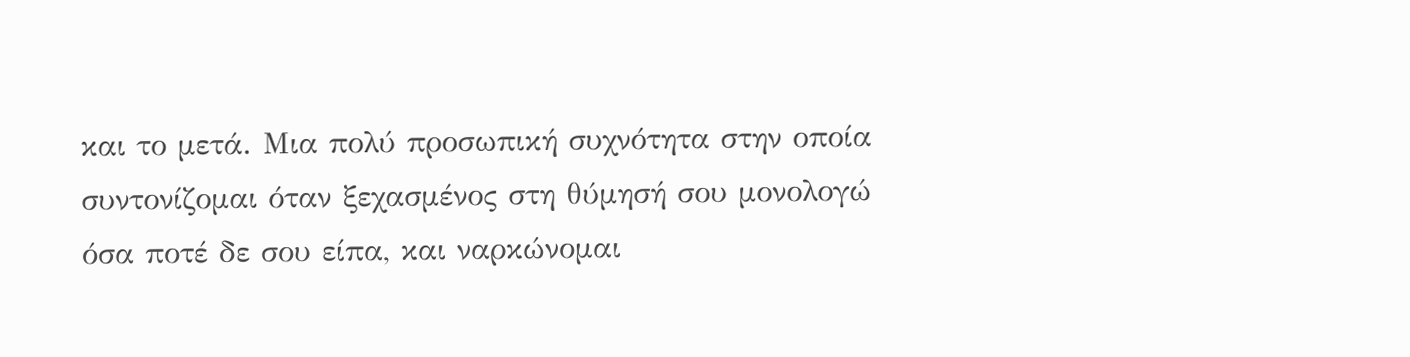και το μετά. Μια πολύ προσωπική συχνότητα στην οποία συντονίζομαι όταν ξεχασμένος στη θύμησή σου μονολογώ όσα ποτέ δε σου είπα, και ναρκώνομαι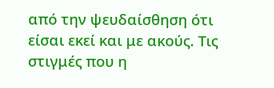από την ψευδαίσθηση ότι είσαι εκεί και με ακούς. Τις στιγμές που η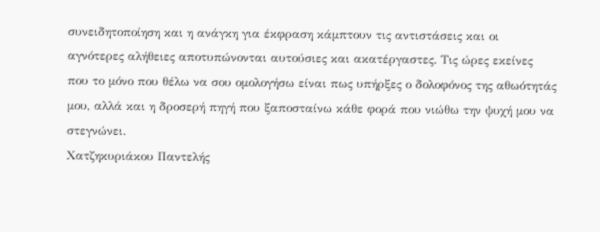συνειδητοποίηση και η ανάγκη για έκφραση κάμπτουν τις αντιστάσεις και οι αγνότερες αλήθειες αποτυπώνονται αυτούσιες και ακατέργαστες. Τις ώρες εκείνες που το μόνο που θέλω να σου ομολογήσω είναι πως υπήρξες ο δολοφόνος της αθωότητάς μου, αλλά και η δροσερή πηγή που ξαποσταίνω κάθε φορά που νιώθω την ψυχή μου να στεγνώνει.
Χατζηκυριάκου Παντελής